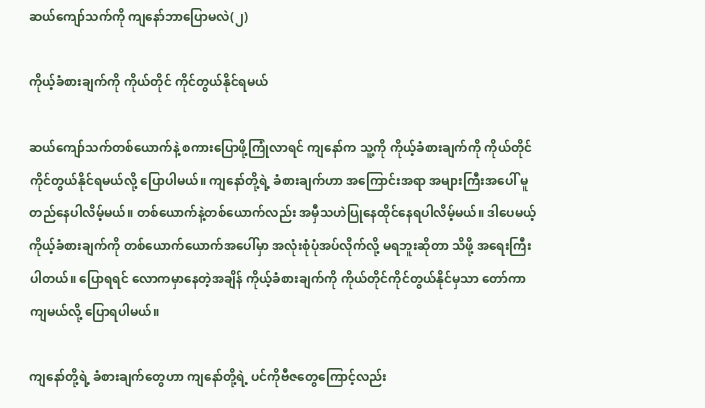ဆယ်ကျော်သက်ကို ကျနော်ဘာပြောမလဲ(၂)

ကိုယ့်ခံစားချက်ကို ကိုယ်တိုင် ကိုင်တွယ်နိုင်ရမယ်

ဆယ်ကျော်သက်တစ်ယောက်နဲ့ စကားပြောဖို့ကြုံလာရင် ကျနော်က သူ့ကို ကိုယ့်ခံစားချက်ကို ကိုယ်တိုင် ကိုင်တွယ်နိုင်ရမယ်လို့ ပြောပါမယ်။ ကျနော်တို့ရဲ့ ခံစားချက်ဟာ အကြောင်းအရာ အများကြီးအပေါ် မူတည်နေပါလိမ့်မယ်။ တစ်ယောက်နဲ့တစ်ယောက်လည်း အမှီသဟဲပြုနေထိုင်နေရပါလိမ့်မယ်။ ဒါပေမယ့် ကိုယ့်ခံစားချက်ကို တစ်ယောက်ယောက်အပေါ်မှာ အလုံးစုံပုံအပ်လိုက်လို့ မရဘူးဆိုတာ သိဖို့ အရေးကြီးပါတယ်။ ပြောရရင် လောကမှာနေတဲ့အချိန် ကိုယ့်ခံစားချက်ကို ကိုယ်တိုင်ကိုင်တွယ်နိုင်မှသာ တော်ကာကျမယ်လို့ ပြောရပါမယ်။

ကျနော်တို့ရဲ့ ခံစားချက်တွေဟာ ကျနော်တို့ရဲ့ ပင်ကိုဗီဇတွေကြောင့်လည်း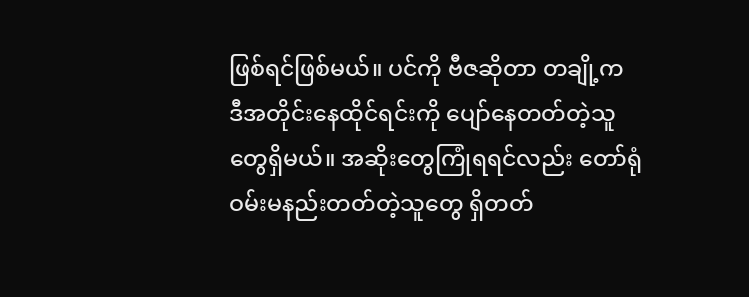ဖြစ်ရင်ဖြစ်မယ်။ ပင်ကို ဗီဇဆိုတာ တချို့က ဒီအတိုင်းနေထိုင်ရင်းကို ပျော်နေတတ်တဲ့သူတွေရှိမယ်။ အဆိုးတွေကြုံရရင်လည်း တော်ရုံဝမ်းမနည်းတတ်တဲ့သူတွေ ရှိတတ်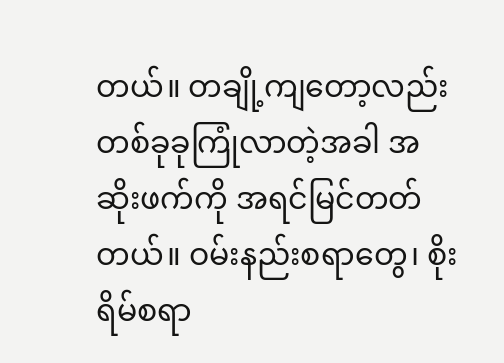တယ်။ တချို့ကျတော့လည်း တစ်ခုခုကြုံလာတဲ့အခါ အဆိုးဖက်ကို အရင်မြင်တတ်တယ်။ ဝမ်းနည်းစရာတွေ၊ စိုးရိမ်စရာ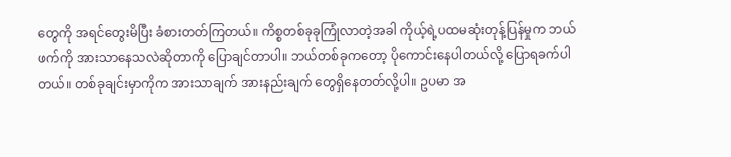တွေကို အရင်တွေးမိပြီး ခံစားတတ်ကြတယ်။ ကိစ္စတစ်ခုခုကြုံလာတဲ့အခါ ကိုယ့်ရဲ့ပထမဆုံးတုန့်ပြန်မှုက ဘယ်ဖက်ကို အားသာနေသလဲဆိုတာကို ပြောချင်တာပါ။ ဘယ်တစ်ခုကတော့ ပိုကောင်းနေပါတယ်လို့ ပြောရခက်ပါတယ်။ တစ်ခုချင်းမှာကိုက အားသာချက် အားနည်းချက် တွေရှိနေတတ်လို့ပါ။ ဥပမာ အ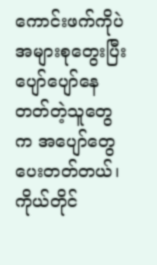ကောင်းဖက်ကိုပဲ အများစုတွေးပြီး ပျော်ပျော်နေတတ်တဲ့သူတွေက အပျော်တွေပေးတတ်တယ်၊ ကိုယ်တိုင်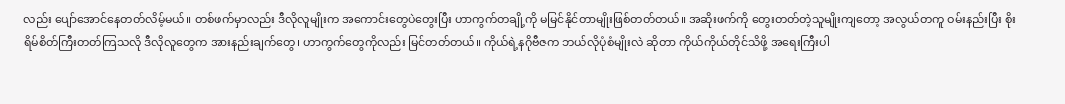လည်း ပျော်အောင်နေတတ်လိမ့်မယ်။ တစ်ဖက်မှာလည်း ဒီလိုလူမျိုးက အကောင်းတွေပဲတွေးပြီး ဟာကွက်တချို့ကို မမြင်နိုင်တာမျိုးဖြစ်တတ်တယ်။ အဆိုးဖက်ကို တွေးတတ်တဲ့သူမျိုးကျတော့ အလွယ်တကူ ဝမ်းနည်းပြီး စိုးရိမ်စိတ်ကြီးတတ်ကြသလို ဒီလိုလူတွေက အားနည်းချက်တွေ၊ ဟာကွက်တွေကိုလည်း မြင်တတ်တယ်။ ကိုယ်ရဲ့နဂိုဗီဇက ဘယ်လိုပုံစံမျိုးလဲ ဆိုတာ ကိုယ်ကိုယ်တိုင်သိဖို့ အရေးကြီးပါ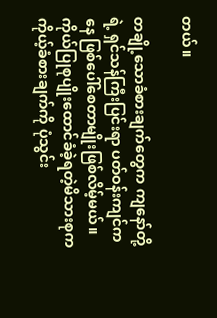တယ်။

တချို့သောခံစားချက်တွေက ကျနော်တို့ရဲ့ ရှင်သန်ကြီးပြင်းရာ ပတ်ဝန်းကျင်ကနေ ဖြစ်ပေါ်စေတာမျိုးဖြစ်လိမ့်မယ်။ ကိုယ်ပြုစုပျိုးထောင်ခံခဲ့ရတဲ့မိသားစုက ကိုယ့်ခံစားချက်ကို ပုံသွင်း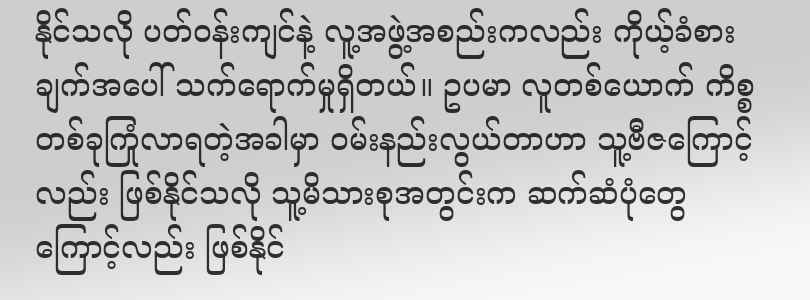နိုင်သလို ပတ်ဝန်းကျင်နဲ့ လူ့အဖွဲ့အစည်းကလည်း ကိုယ့်ခံစားချက်အပေါ် သက်ရောက်မှုရှိတယ်။ ဥပမာ လူတစ်ယောက် ကိစ္စတစ်ခုကြုံလာရတဲ့အခါမှာ ဝမ်းနည်းလွယ်တာဟာ သူ့ဗီဇကြောင့်လည်း ဖြစ်နိုင်သလို သူ့မိသားစုအတွင်းက ဆက်ဆံပုံတွေကြောင့်လည်း ဖြစ်နိုင်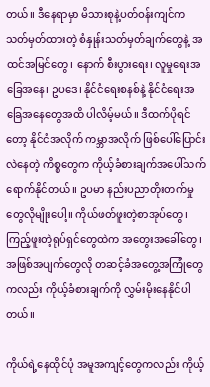တယ်။ ဒီနေရာမှာ မိသားစုနဲ့ပတ်ဝန်းကျင်က သတ်မှတ်ထားတဲ့ စံနှုန်းသတ်မှတ်ချက်တွေနဲ့ အထင်အမြင်တွေ၊ နောက် စီးပွားရေး၊ လူမှုရေးအခြေအနေ၊ ဥပဒေ၊ နိုင်ငံရေးစနစ်နဲ့ နိုင်ငံရေးအခြေအနေတွေအထိ ပါလိမ့်မယ်။ ဒီထက်ပိုရင်တော့ နိုင်ငံအလိုက် ကမ္ဘာအလိုက် ဖြစ်ပေါ်ပြောင်းလဲနေတဲ့ ကိစ္စတွေက ကိုယ့်ခံစားချက်အပေါ်သက်ရောက်နိုင်တယ်။ ဥပမာ နည်းပညာတိုးတက်မှုတွေလိုမျိုးပေါ့။ ကိုယ်ဖတ်ဖူးတဲ့စာအုပ်တွေ၊ ကြည့်ဖူးတဲ့ရုပ်ရှင်တွေထဲက အတွေးအခေါ်တွေ၊ အဖြစ်အပျက်တွေလို တဆင့်ခံအတွေ့အကြုံတွေကလည်း ကိုယ့်ခံစားချက်ကို လွှမ်းမိုးနေနိုင်ပါတယ်။

ကိုယ်ရဲ့နေထိုင်ပုံ အမူအကျင့်တွေကလည်း ကိုယ့်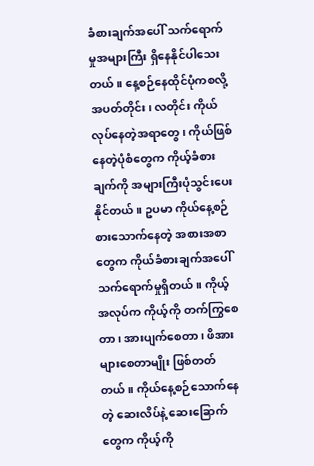ခံစားချက်အပေါ် သက်ရောက်မှုအများကြီး ရှိနေနိုင်ပါသေးတယ်။ နေ့စဉ်နေထိုင်ပုံကစလို့ အပတ်တိုင်း၊ လတိုင်း ကိုယ်လုပ်နေတဲ့အရာတွေ၊ ကိုယ်ဖြစ်နေတဲ့ပုံစံတွေက ကိုယ့်ခံစားချက်ကို အများကြီးပုံသွင်းပေးနိုင်တယ်။ ဥပမာ ကိုယ်နေ့စဉ်စားသောက်နေတဲ့ အစားအစာတွေက ကိုယ်ခံစားချက်အပေါ် သက်ရောက်မှုရှိတယ်။ ကိုယ့်အလုပ်က ကိုယ့်ကို တက်ကြွစေတာ၊ အားပျက်စေတာ၊ ဖိအားများစေတာမျိုး ဖြစ်တတ်တယ်။ ကိုယ်နေ့စဉ်သောက်နေတဲ့ ဆေးလိပ်နဲ့ ဆေးခြောက်တွေက ကိုယ့်ကို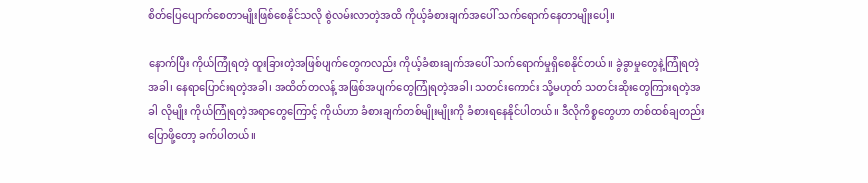စိတ်ပြေပျောက်စေတာမျိုးဖြစ်စေနိုင်သလို စွဲလမ်းလာတဲ့အထိ ကိုယ့်ခံစားချက်အပေါ် သက်ရောက်နေတာမျိုးပေါ့။

နောက်ပြီး ကိုယ်ကြုံရတဲ့ ထူးခြားတဲ့အဖြစ်ပျက်တွေကလည်း ကိုယ့်ခံစားချက်အပေါ် သက်ရောက်မှုရှိစေနိုင်တယ်။ ခွဲခွာမှုတွေနဲ့ကြုံရတဲ့အခါ၊ နေရာပြောင်းရတဲ့အခါ၊ အထိတ်တလန့် အဖြစ်အပျက်တွေကြုံရတဲ့အခါ၊ သတင်းကောင်း သို့မဟုတ် သတင်းဆိုးတွေကြားရတဲ့အခါ လိုမျိုး ကိုယ်ကြုံရတဲ့အရာတွေကြောင့် ကိုယ်ဟာ ခံစားချက်တစ်မျိုးမျိုးကို ခံစားရနေနိုင်ပါတယ်။ ဒီလိုကိစ္စတွေဟာ တစ်ထစ်ချတည်းပြောဖို့တော့ ခက်ပါတယ်။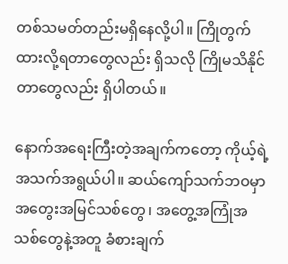တစ်သမတ်တည်းမရှိနေလို့ပါ။ ကြိုတွက်ထားလို့ရတာတွေလည်း ရှိသလို ကြိုမသိနိုင်တာတွေလည်း ရှိပါတယ်။

နောက်အရေးကြီးတဲ့အချက်ကတော့ ကိုယ့်ရဲ့အသက်အရွယ်ပါ။ ဆယ်ကျော်သက်ဘဝမှာ အတွေးအမြင်သစ်တွေ၊ အတွေ့အကြုံအသစ်တွေနဲ့အတူ ခံစားချက်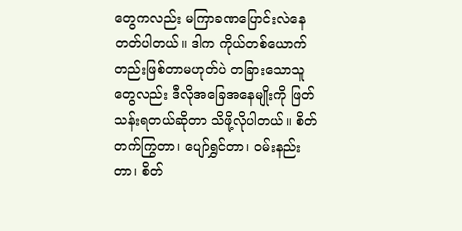တွေကလည်း မကြာခဏပြောင်းလဲနေတတ်ပါတယ်။ ဒါက ကိုယ်တစ်ယောက်တည်းဖြစ်တာမဟုတ်ပဲ တခြားသောသူတွေလည်း ဒီလိုအခြေအနေမျိုးကို ဖြတ်သန်းရတယ်ဆိုတာ သိဖို့လိုပါတယ်။ စိတ်တက်ကြွတာ၊ ပျော်ရွှင်တာ၊ ဝမ်းနည်းတာ၊ စိတ်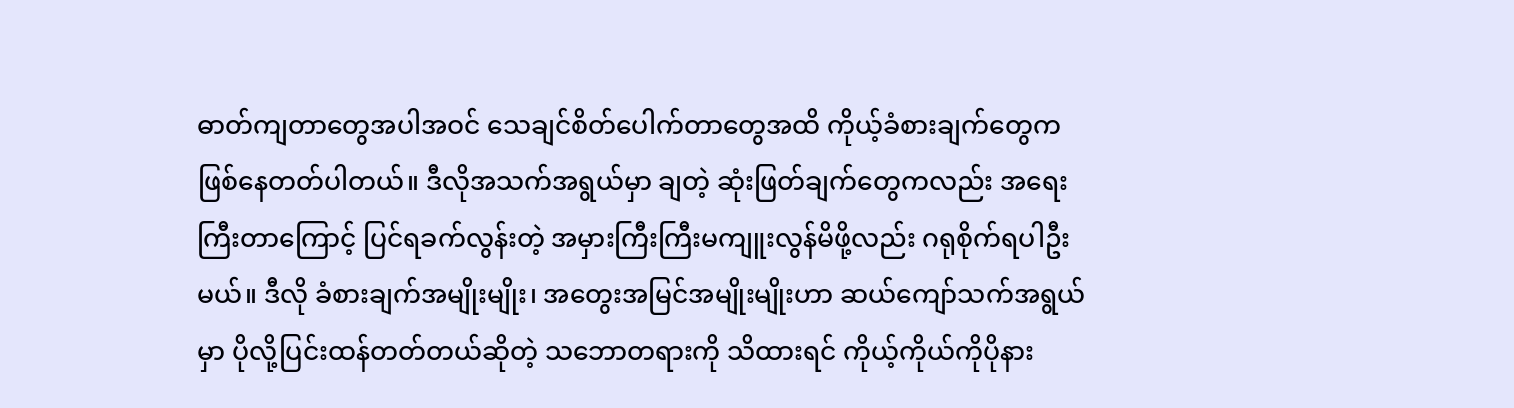ဓာတ်ကျတာတွေအပါအဝင် သေချင်စိတ်ပေါက်တာတွေအထိ ကိုယ့်ခံစားချက်တွေက ဖြစ်နေတတ်ပါတယ်။ ဒီလိုအသက်အရွယ်မှာ ချတဲ့ ဆုံးဖြတ်ချက်တွေကလည်း အရေးကြီးတာကြောင့် ပြင်ရခက်လွန်းတဲ့ အမှားကြီးကြီးမကျူးလွန်မိဖို့လည်း ဂရုစိုက်ရပါဦးမယ်။ ဒီလို ခံစားချက်အမျိုးမျိုး၊ အတွေးအမြင်အမျိုးမျိုးဟာ ဆယ်ကျော်သက်အရွယ်မှာ ပိုလို့ပြင်းထန်တတ်တယ်ဆိုတဲ့ သဘောတရားကို သိထားရင် ကိုယ့်ကိုယ်ကိုပိုနား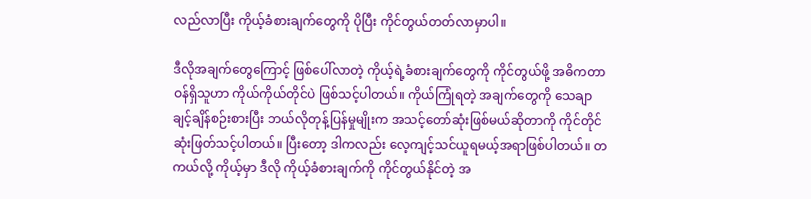လည်လာပြီး ကိုယ့်ခံစားချက်တွေကို ပိုပြီး ကိုင်တွယ်တတ်လာမှာပါ။

ဒီလိုအချက်တွေကြောင့် ဖြစ်ပေါ်လာတဲ့ ကိုယ့်ရဲ့ခံစားချက်တွေကို ကိုင်တွယ်ဖို့ အဓိကတာဝန်ရှိသူဟာ ကိုယ်ကိုယ်တိုင်ပဲ ဖြစ်သင့်ပါတယ်။ ကိုယ်ကြုံရတဲ့ အချက်တွေကို သေချာချင့်ချိန်စဉ်းစားပြီး ဘယ်လိုတုန့်ပြန်မှုမျိုးက အသင့်တော်ဆုံးဖြစ်မယ်ဆိုတာကို ကိုင်တိုင်ဆုံးဖြတ်သင့်ပါတယ်။ ပြီးတော့ ဒါကလည်း လေ့ကျင့်သင်ယူရမယ့်အရာဖြစ်ပါတယ်။ တကယ်လို့ ကိုယ့်မှာ ဒီလို ကိုယ့်ခံစားချက်ကို ကိုင်တွယ်နိုင်တဲ့ အ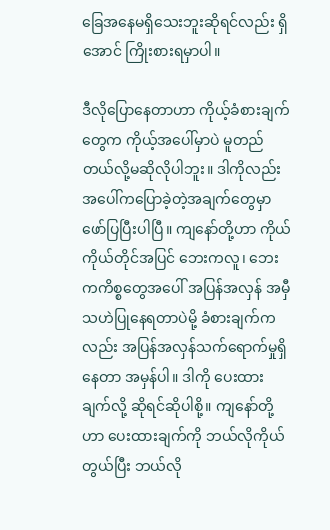ခြေအနေမရှိသေးဘူးဆိုရင်လည်း ရှိအောင် ကြိုးစားရမှာပါ။

ဒီလိုပြောနေတာဟာ ကိုယ့်ခံစားချက်တွေက ကိုယ့်အပေါ်မှာပဲ မူတည်တယ်လို့မဆိုလိုပါဘူး။ ဒါကိုလည်း အပေါ်ကပြောခဲ့တဲ့အချက်တွေမှာ ဖော်ပြပြီးပါပြီ။ ကျနော်တို့ဟာ ကိုယ်ကိုယ်တိုင်အပြင် ဘေးကလူ၊ ဘေးကကိစ္စတွေအပေါ် အပြန်အလှန် အမှီသဟဲပြုနေရတာပဲမို့ ခံစားချက်ကလည်း အပြန်အလှန်သက်ရောက်မှုရှိနေတာ အမှန်ပါ။ ဒါကို ပေးထားချက်လို့ ဆိုရင်ဆိုပါစို့။ ကျနော်တို့ဟာ ပေးထားချက်ကို ဘယ်လိုကိုယ်တွယ်ပြီး ဘယ်လို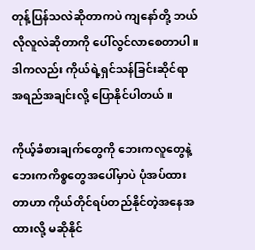တုန့်ပြန်သလဲဆိုတာကပဲ ကျနော်တို့ ဘယ်လိုလူလဲဆိုတာကို ပေါ်လွင်လာစေတာပါ။ ဒါကလည်း ကိုယ်ရဲ့ရှင်သန်ခြင်းဆိုင်ရာ အရည်အချင်းလို့ ပြောနိုင်ပါတယ်။

ကိုယ့်ခံစားချက်တွေကို ဘေးကလူတွေနဲ့ ဘေးကကိစ္စတွေအပေါ်မှာပဲ ပုံအပ်ထားတာဟာ ကိုယ်တိုင်ရပ်တည်နိုင်တဲ့အနေအထားလို့ မဆိုနိုင်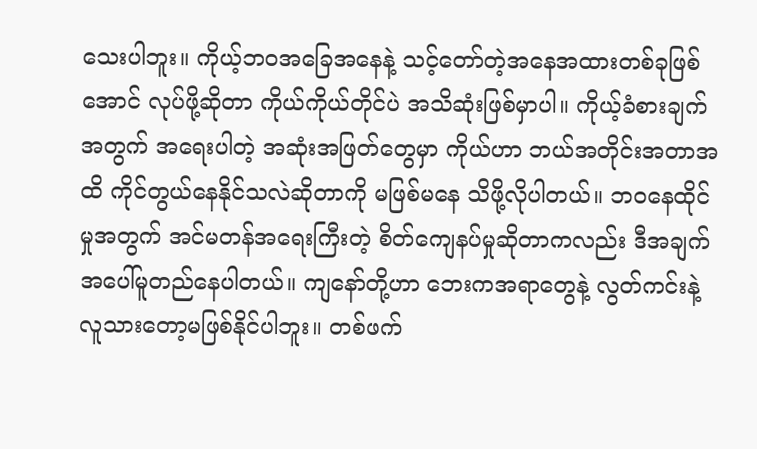သေးပါဘူး။ ကိုယ့်ဘဝအခြေအနေနဲ့ သင့်တော်တဲ့အနေအထားတစ်ခုဖြစ်အောင် လုပ်ဖို့ဆိုတာ ကိုယ်ကိုယ်တိုင်ပဲ အသိဆုံးဖြစ်မှာပါ။ ကိုယ့်ခံစားချက်အတွက် အရေးပါတဲ့ အဆုံးအဖြတ်တွေမှာ ကိုယ်ဟာ ဘယ်အတိုင်းအတာအထိ ကိုင်တွယ်နေနိုင်သလဲဆိုတာကို မဖြစ်မနေ သိဖို့လိုပါတယ်။ ဘဝနေထိုင်မှုအတွက် အင်မတန်အရေးကြီးတဲ့ စိတ်ကျေနပ်မှုဆိုတာကလည်း ဒီအချက်အပေါ်မူတည်နေပါတယ်။ ကျနော်တို့ဟာ ဘေးကအရာတွေနဲ့ လွတ်ကင်းနဲ့လူသားတော့မဖြစ်နိုင်ပါဘူး။ တစ်ဖက်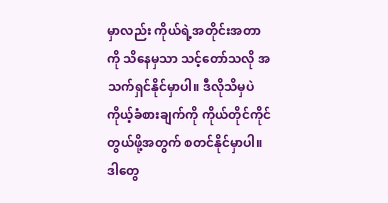မှာလည်း ကိုယ်ရဲ့အတိုင်းအတာကို သိနေမှသာ သင့်တော်သလို အသက်ရှင်နိုင်မှာပါ။ ဒီလိုသိမှပဲ ကိုယ့်ခံစားချက်ကို ကိုယ်တိုင်ကိုင်တွယ်ဖို့အတွက် စတင်နိုင်မှာပါ။ ဒါတွေ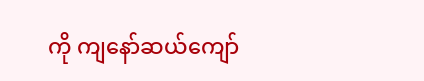ကို ကျနော်ဆယ်ကျော်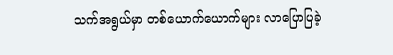သက်အရွယ်မှာ တစ်ယောက်ယောက်များ လာပြောပြခဲ့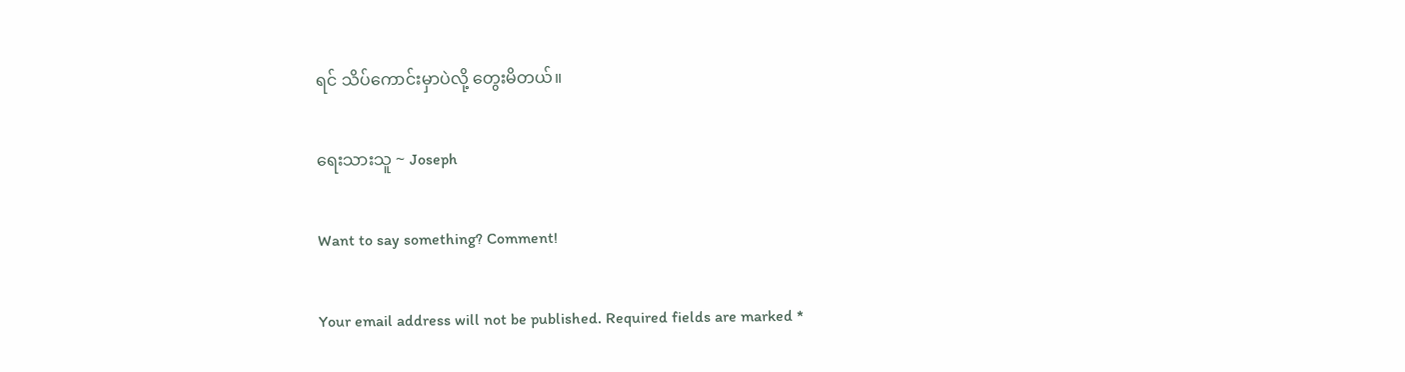ရင် သိပ်ကောင်းမှာပဲလို့ တွေးမိတယ်။

ရေးသားသူ ~ Joseph

Want to say something? Comment!

Your email address will not be published. Required fields are marked *